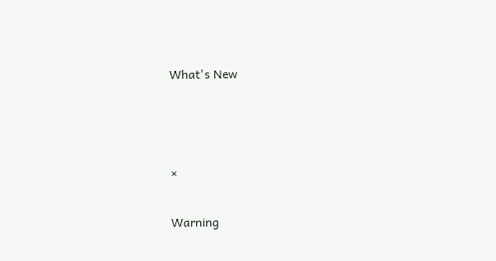What's New



×

Warning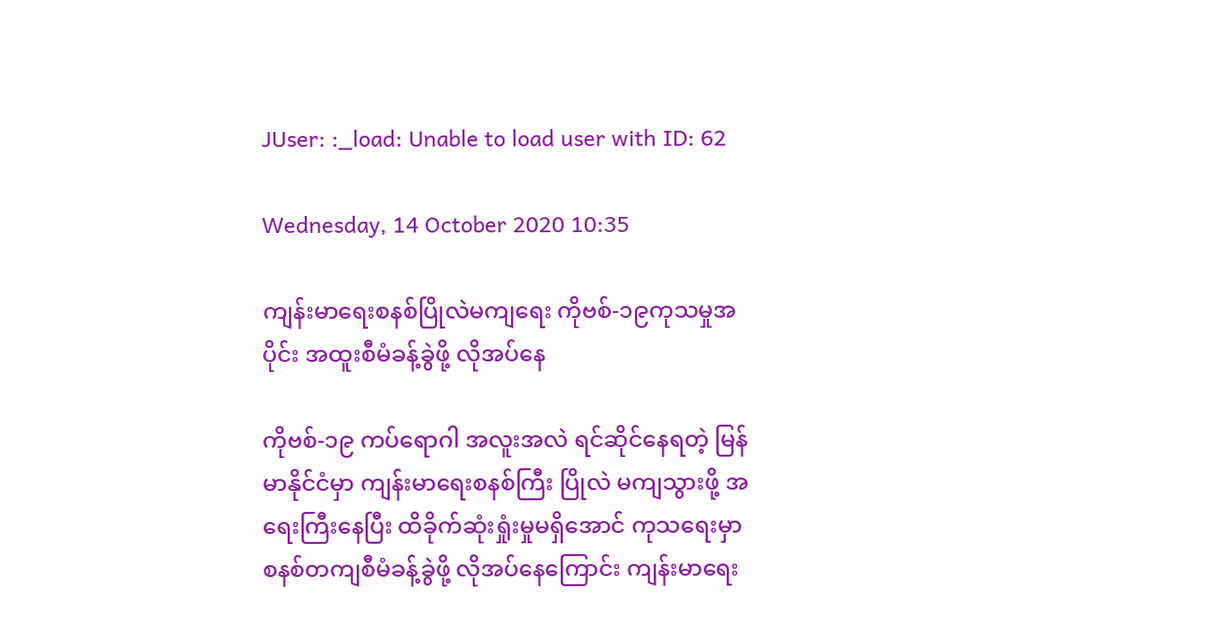JUser: :_load: Unable to load user with ID: 62

Wednesday, 14 October 2020 10:35

ကျန်းမာရေးစနစ်ပြိုလဲမကျရေး ကိုဗစ်-၁၉ကုသမှုအပိုင်း အထူးစီမံခန့်ခွဲဖို့ လိုအပ်နေ

ကိုဗစ်-၁၉ ကပ်ရောဂါ အလူးအလဲ ရင်ဆိုင်နေရတဲ့ မြန်မာနိုင်ငံမှာ ကျန်းမာရေးစနစ်ကြီး ပြိုလဲ မကျသွားဖို့ အရေးကြီးနေပြီး ထိခိုက်ဆုံးရှုံးမှုမရှိအောင် ကုသရေးမှာ စနစ်တကျစီမံခန့်ခွဲဖို့ လိုအပ်နေကြောင်း ကျန်းမာရေး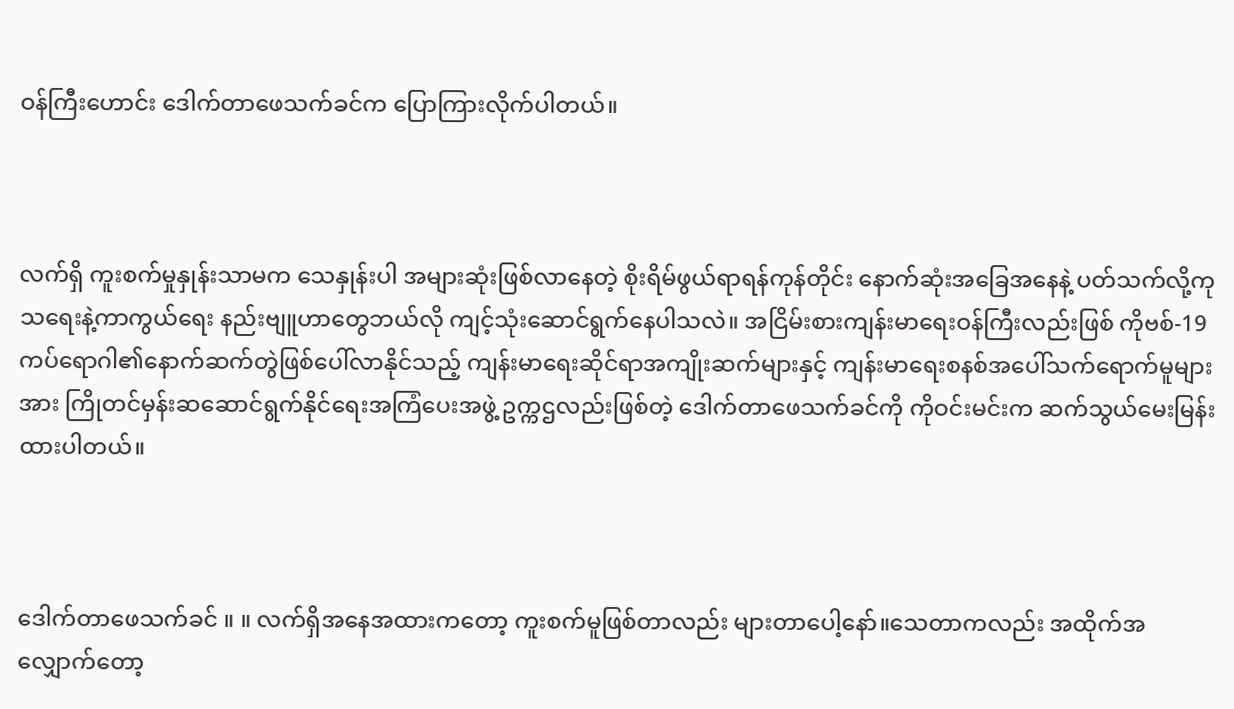ဝန်ကြီးဟောင်း ဒေါက်တာဖေသက်ခင်က ပြောကြားလိုက်ပါတယ်။



လက်ရှိ ကူးစက်မှုနှုန်းသာမက သေနှုန်းပါ အများဆုံးဖြစ်လာနေတဲ့ စိုးရိမ်ဖွယ်ရာရန်ကုန်တိုင်း နောက်ဆုံးအခြေအနေနဲ့ ပတ်သက်လို့ကုသရေးနဲ့ကာကွယ်ရေး နည်းဗျူဟာတွေဘယ်လို ကျင့်သုံးဆောင်ရွက်နေပါသလဲ။ အငြိမ်းစားကျန်းမာရေးဝန်ကြီးလည်းဖြစ် ကိုဗစ်-19 ကပ်ရောဂါ၏နောက်ဆက်တွဲဖြစ်ပေါ်လာနိုင်သည့် ကျန်းမာရေးဆိုင်ရာအကျိုးဆက်များနှင့် ကျန်းမာရေးစနစ်အပေါ်သက်ရောက်မူများအား ကြိုတင်မှန်းဆဆောင်ရွက်နိုင်ရေးအကြံပေးအဖွဲ့ ဥက္ကဌလည်းဖြစ်တဲ့ ဒေါက်တာဖေသက်ခင်ကို ကိုဝင်းမင်းက ဆက်သွယ်မေးမြန်းထားပါတယ်။



ဒေါက်တာဖေသက်ခင် ။ ။ လက်ရှိအနေအထားကတော့ ကူးစက်မူဖြစ်တာလည်း များတာပေါ့နော်။သေတာကလည်း အထိုက်အလျှောက်တော့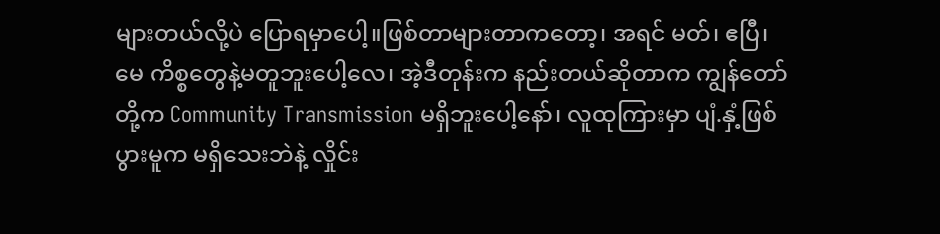များတယ်လို့ပဲ ပြောရမှာပေါ့။ဖြစ်တာများတာကတော့၊ အရင် မတ်၊ ဧပြီ၊ မေ ကိစ္စတွေနဲ့မတူဘူးပေါ့လေ၊ အဲ့ဒီတုန်းက နည်းတယ်ဆိုတာက ကျွန်တော်တို့က Community Transmission မရှိဘူးပေါ့နော်၊ လူထုကြားမှာ ပျံ.နှံ့ဖြစ်ပွားမူက မရှိသေးဘဲနဲ့ လှိုင်း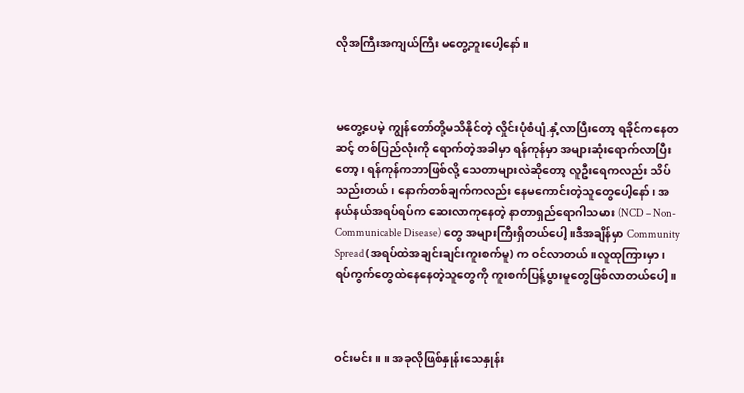လိုအကြီးအကျယ်ကြီး မတွေ့ဘူးပေါ့နော်။



မတွေ့ပေမဲ့ ကျွန်တော်တို့မသိနိုင်တဲ့ လှိုင်းပုံစံပျံ.နှံ့လာပြီးတော့ ရခိုင်ကနေတဆင့် တစ်ပြည်လုံးကို ရောက်တဲ့အခါမှာ ရန်ကုန်မှာ အများဆုံးရောက်လာပြီးတော့၊ ရန်ကုန်ကဘာဖြစ်လို့ သေတာများလဲဆိုတော့ လူဦးရေကလည်း သိပ်သည်းတယ်၊ နောက်တစ်ချက်ကလည်း နေမကောင်းတဲ့သူတွေပေါ့နော်၊ အနယ်နယ်အရပ်ရပ်က ဆေးလာကုနေတဲ့ နာတာရှည်ရောဂါသမား (NCD – Non-Communicable Disease) တွေ အများကြီးရှိတယ်ပေါ့။ဒီအချိန်မှာ Community Spread (အရပ်ထဲအချင်းချင်းကူးစက်မူ) က ဝင်လာတယ်။လူထုကြားမှာ၊ ရပ်ကွက်တွေထဲနေနေတဲ့သူတွေကို ကူးစက်ပြန့်ပွားမူတွေဖြစ်လာတယ်ပေါ့။



ဝင်းမင်း ။ ။ အခုလိုဖြစ်နှုန်းသေနှုန်း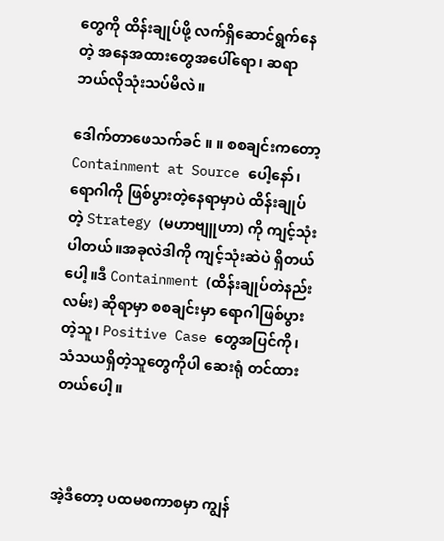တွေကို ထိန်းချုပ်ဖို့ လက်ရှိဆောင်ရွက်နေတဲ့ အနေအထားတွေအပေါ်ရော၊ ဆရာ ဘယ်လိုသုံးသပ်မိလဲ။

ဒေါက်တာဖေသက်ခင် ။ ။ စစချင်းကတော့ Containment at Source ပေါ့နော်၊ ရောဂါကို ဖြစ်ပွားတဲ့နေရာမှာပဲ ထိန်းချုပ်တဲ့ Strategy (မဟာဗျူဟာ) ကို ကျင့်သုံးပါတယ်။အခုလဲဒါကို ကျင့်သုံးဆဲပဲ ရှိတယ်ပေါ့။ဒီ Containment (ထိန်းချုပ်တဲနည်းလမ်း) ဆိုရာမှာ စစချင်းမှာ ရောဂါဖြစ်ပွားတဲ့သူ၊ Positive Case တွေအပြင်ကို၊ သံသယရှိတဲ့သူတွေကိုပါ ဆေးရုံ တင်ထားတယ်ပေါ့။



အဲ့ဒီတော့ ပထမစကာစမှာ ကျွန်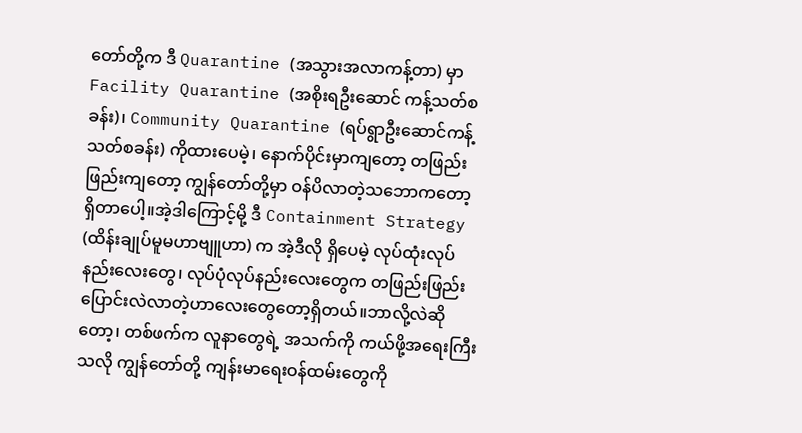တော်တို့က ဒီ Quarantine (အသွားအလာကန့်တာ) မှာ Facility Quarantine (အစိုးရဦးဆောင် ကန့်သတ်စခန်း)၊ Community Quarantine (ရပ်ရွာဦးဆောင်ကန့်သတ်စခန်း) ကိုထားပေမဲ့၊ နောက်ပိုင်းမှာကျတော့ တဖြည်းဖြည်းကျတော့ ကျွန်တော်တို့မှာ ဝန်ပိလာတဲ့သဘောကတော့ ရှိတာပေါ့။အဲ့ဒါကြောင့်မို့ ဒီ Containment Strategy (ထိန်းချုပ်မူမဟာဗျူဟာ) က အဲ့ဒီလို ရှိပေမဲ့ လုပ်ထုံးလုပ်နည်းလေးတွေ၊ လုပ်ပုံလုပ်နည်းလေးတွေက တဖြည်းဖြည်း ပြောင်းလဲလာတဲ့ဟာလေးတွေတော့ရှိတယ်။ဘာလို့လဲဆိုတော့၊ တစ်ဖက်က လူနာတွေရဲ့ အသက်ကို ကယ်ဖို့အရေးကြီးသလို ကျွန်တော်တို့ ကျန်းမာရေးဝန်ထမ်းတွေကို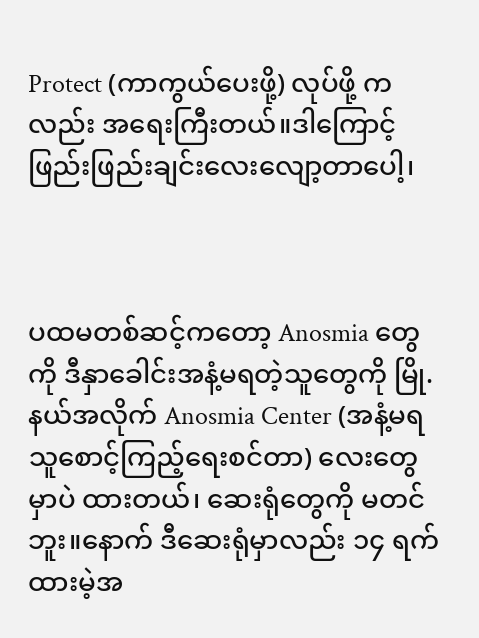Protect (ကာကွယ်ပေးဖို့) လုပ်ဖို့ ကလည်း အရေးကြီးတယ်။ဒါကြောင့် ဖြည်းဖြည်းချင်းလေးလျော့တာပေါ့၊



ပထမတစ်ဆင့်ကတော့ Anosmia တွေကို ဒီနှာခေါင်းအနံ့မရတဲ့သူတွေကို မြို.နယ်အလိုက် Anosmia Center (အနံ့မရသူစောင့်ကြည့်ရေးစင်တာ) လေးတွေမှာပဲ ထားတယ်၊ ဆေးရုံတွေကို မတင်ဘူး။နောက် ဒီဆေးရုံမှာလည်း ၁၄ ရက်ထားမဲ့အ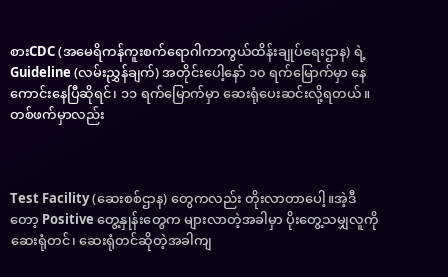စားCDC (အမေရိကန်ကူးစက်ရောဂါကာကွယ်ထိန်းချုပ်ရေးဌာန) ရဲ့ Guideline (လမ်းညွှန်ချက်) အတိုင်းပေါ့နော် ၁၀ ရက်မြောက်မှာ နေကောင်းနေပြီဆိုရင်၊ ၁၁ ရက်မြောက်မှာ ဆေးရုံပေးဆင်းလို့ရတယ်။တစ်ဖက်မှာလည်း



Test Facility (ဆေးစစ်ဌာန) တွေကလည်း တိုးလာတာပေါ့။အဲ့ဒီတော့ Positive တွေ့နှုန်းတွေက များလာတဲ့အခါမှာ ပိုးတွေ့သမျှလူကို ဆေးရုံတင်၊ ဆေးရုံတင်ဆိုတဲ့အခါကျ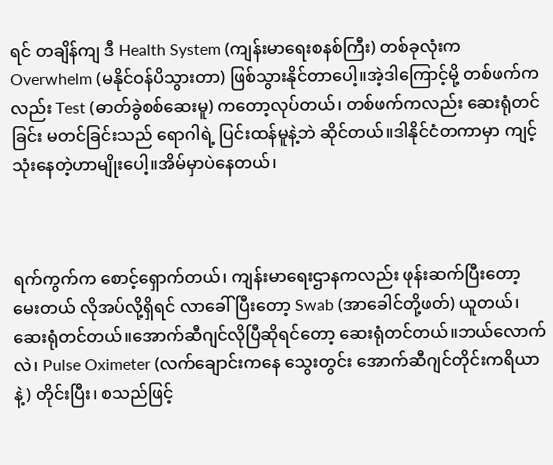ရင် တချိန်ကျ ဒီ Health System (ကျန်းမာရေးစနစ်ကြီး) တစ်ခုလုံးက Overwhelm (မနိုင်ဝန်ပိသွားတာ) ဖြစ်သွားနိုင်တာပေါ့။အဲ့ဒါကြောင့်မို့ တစ်ဖက်ကလည်း Test (ဓာတ်ခွဲစစ်ဆေးမူ) ကတော့လုပ်တယ်၊ တစ်ဖက်ကလည်း ဆေးရုံတင်ခြင်း မတင်ခြင်းသည် ရောဂါရဲ့ ပြင်းထန်မူနဲ့ဘဲ ဆိုင်တယ်။ဒါနိုင်ငံတကာမှာ ကျင့်သုံးနေတဲ့ဟာမျိုးပေါ့။အိမ်မှာပဲနေတယ်၊



ရက်ကွက်က စောင့်ရှောက်တယ်၊ ကျန်းမာရေးဌာနကလည်း ဖုန်းဆက်ပြီးတော့မေးတယ် လိုအပ်လို့ရှိရင် လာခေါ်ပြီးတော့ Swab (အာခေါင်တို့ဖတ်) ယူတယ်၊ ဆေးရုံတင်တယ်။အောက်ဆီဂျင်လိုပြီဆိုရင်တော့ ဆေးရုံတင်တယ်။ဘယ်လောက်လဲ၊ Pulse Oximeter (လက်ချောင်းကနေ သွေးတွင်း အောက်ဆီဂျင်တိုင်းကရိယာနဲ့) တိုင်းပြီး၊ စသည်ဖြင့်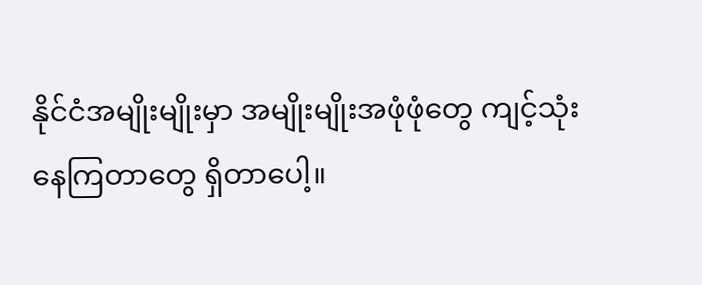နိုင်ငံအမျိုးမျိုးမှာ အမျိုးမျိုးအဖုံဖုံတွေ ကျင့်သုံးနေကြတာတွေ ရှိတာပေါ့။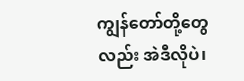ကျွန်တော်တို့တွေလည်း အဲဒီလိုပဲ၊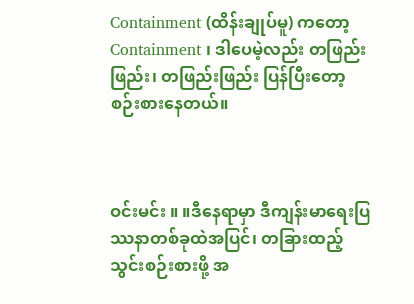Containment (ထိန်းချုပ်မူ) ကတော့ Containment ၊ ဒါပေမဲ့လည်း တဖြည်းဖြည်း၊ တဖြည်းဖြည်း ပြန်ပြီးတော့စဉ်းစားနေတယ်။



ဝင်းမင်း ။ ။ဒီနေရာမှာ ဒီကျန်းမာရေးပြဿနာတစ်ခုထဲအပြင်၊ တခြားထည့်သွင်းစဉ်းစားဖို့ အ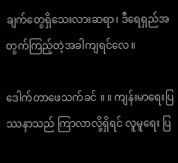ချက်တွေရှိသေးလားဆရာ၊ ဒီရေရှည်အတွက်ကြည့်တဲ့အခါကျရင်လေ။

ဒေါက်တာဖေသက်ခင် ။ ။ ကျန်းမာရေးပြဿနာသည် ကြာလာလို့ရှိရင် လူမူရေး ပြ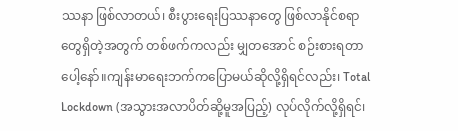ဿနာ ဖြစ်လာတယ်၊ စီးပွားရေးပြဿနာတွေ ဖြစ်လာနိုင်စရာတွေရှိတဲ့အတွက် တစ်ဖက်ကလည်း မျှတအောင် စဉ်းစားရတာပေါ့နော်။ကျန်းမာရေးဘက်ကပြောမယ်ဆိုလို့ရှိရင်လည်း၊ Total Lockdown (အသွားအလာပိတ်ဆို့မူအပြည့်) လုပ်လိုက်လို့ရှိရင်၊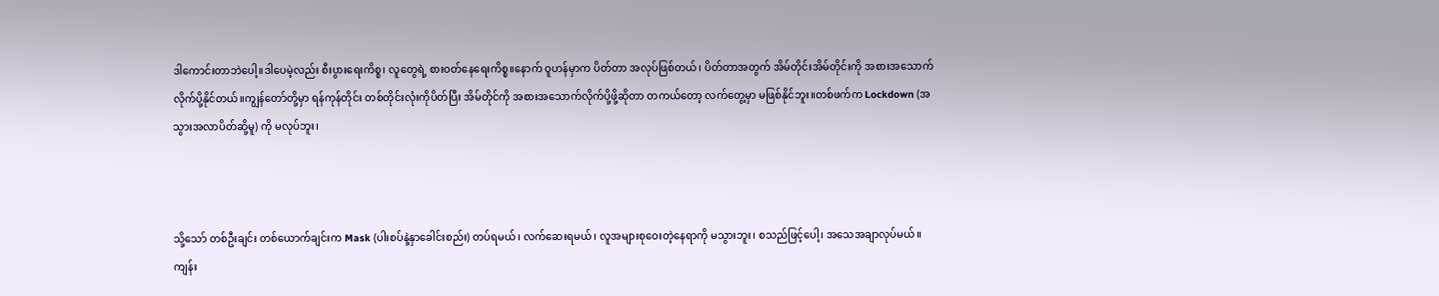ဒါကောင်းတာဘဲပေါ့။ဒါပေမဲ့လည်း စီးပွားရေးကိစ္စ၊ လူတွေရဲ့ စားဝတ်နေရေးကိစ္စ။နောက် ဝူဟန်မှာက ပိတ်တာ အလုပ်ဖြစ်တယ်၊ ပိတ်တာအတွက် အိမ်တိုင်းအိမ်တိုင်းကို အစားအသောက်လိုက်ပို့နိုင်တယ်။ကျွန်တော်တို့မှာ ရန်ကုန်တိုင်း တစ်တိုင်းလုံးကိုပိတ်ပြီး အိမ်တိုင်ကို အစားအသောက်လိုက်ပို့ဖို့ဆိုတာ တကယ်တော့ လက်တွေ့မှာ မဖြစ်နိုင်ဘူး။တစ်ဖက်က Lockdown (အသွားအလာပိတ်ဆို့မူ) ကို မလုပ်ဘူး၊



သို့သော် တစ်ဦးချင်း တစ်ယောက်ချင်းက Mask (ပါးစပ်နဲ့နှာခေါင်းစည်း) တပ်ရမယ်၊ လက်ဆေးရမယ်၊ လူအများစုဝေးတဲ့နေရာကို မသွားဘူး၊ စသည်ဖြင့်ပေါ့၊ အသေအချာလုပ်မယ်။ကျန်း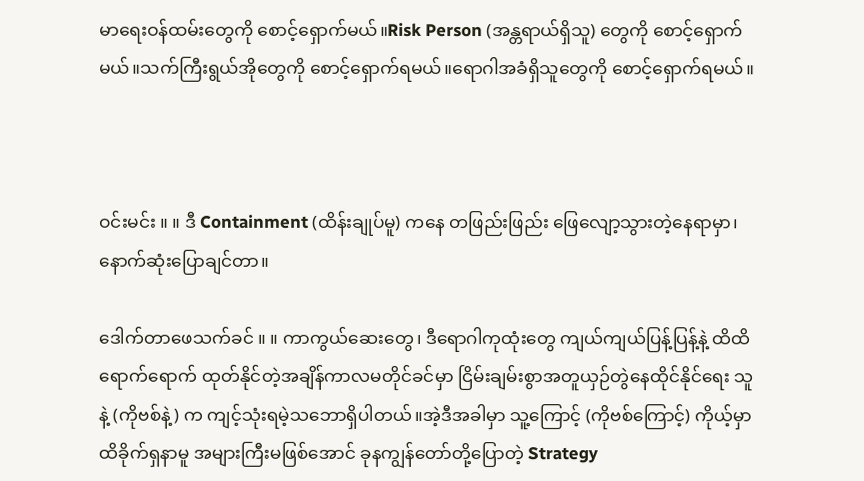မာရေးဝန်ထမ်းတွေကို စောင့်ရှောက်မယ်။Risk Person (အန္တရာယ်ရှိသူ) တွေကို စောင့်ရှောက်မယ်။သက်ကြီးရွယ်အိုတွေကို စောင့်ရှောက်ရမယ်။ရောဂါအခံရှိသူတွေကို စောင့်ရှောက်ရမယ်။



ဝင်းမင်း ။ ။ ဒီ Containment (ထိန်းချုပ်မူ) ကနေ တဖြည်းဖြည်း ဖြေလျော့သွားတဲ့နေရာမှာ၊ နောက်ဆုံးပြောချင်တာ။

ဒေါက်တာဖေသက်ခင် ။ ။ ကာကွယ်ဆေးတွေ၊ ဒီရောဂါကုထုံးတွေ ကျယ်ကျယ်ပြန့်ပြန့်နဲ့ ထိထိရောက်ရောက် ထုတ်နိုင်တဲ့အချိန်ကာလမတိုင်ခင်မှာ ငြိမ်းချမ်းစွာအတူယှဉ်တွဲနေထိုင်နိုင်ရေး သူနဲ့ (ကိုဗစ်နဲ့) က ကျင့်သုံးရမဲ့သဘောရှိပါတယ်။အဲ့ဒီအခါမှာ သူ့ကြောင့် (ကိုဗစ်ကြောင့်) ကိုယ့်မှာ ထိခိုက်ရှနာမူ အများကြီးမဖြစ်အောင် ခုနကျွန်တော်တို့ပြောတဲ့ Strategy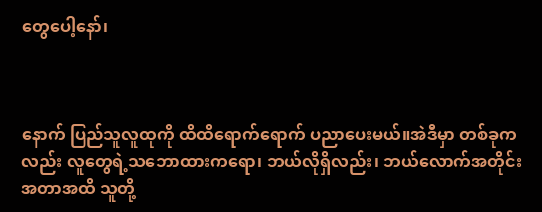တွေပေါ့နော်၊



နောက် ပြည်သူလူထုကို ထိထိရောက်ရောက် ပညာပေးမယ်။အဲဒီမှာ တစ်ခုကလည်း လူတွေရဲ့သဘောထားကရော၊ ဘယ်လိုရှိလည်း၊ ဘယ်လောက်အတိုင်းအတာအထိ သူတို့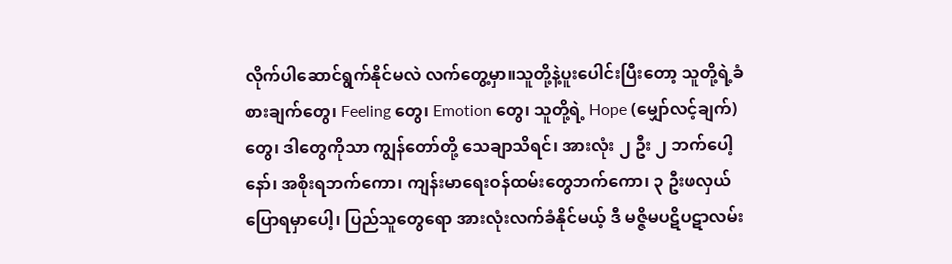လိုက်ပါဆောင်ရွက်နိုင်မလဲ လက်တွေ့မှာ။သူတို့နဲ့ပူးပေါင်းပြီးတော့ သူတို့ရဲ့ခံစားချက်တွေ၊ Feeling တွေ၊ Emotion တွေ၊ သူတို့ရဲ့ Hope (မျှော်လင့်ချက်) တွေ၊ ဒါတွေကိုသာ ကျွန်တော်တို့ သေချာသိရင်၊ အားလုံး ၂ ဦး ၂ ဘက်ပေါ့နော်၊ အစိုးရဘက်ကော၊ ကျန်းမာရေးဝန်ထမ်းတွေဘက်ကော၊ ၃ ဦးဖလှယ်ပြောရမှာပေါ့၊ ပြည်သူတွေရော အားလုံးလက်ခံနိုင်မယ့် ဒီ မဇ္ဇိမပဋိပဋာလမ်း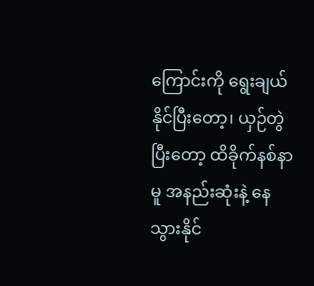ကြောင်းကို ရွေးချယ်နိုင်ပြီးတော့၊ ယှဉ်တွဲပြီးတော့ ထိခိုက်နစ်နာမူ အနည်းဆုံးနဲ့ နေသွားနိုင်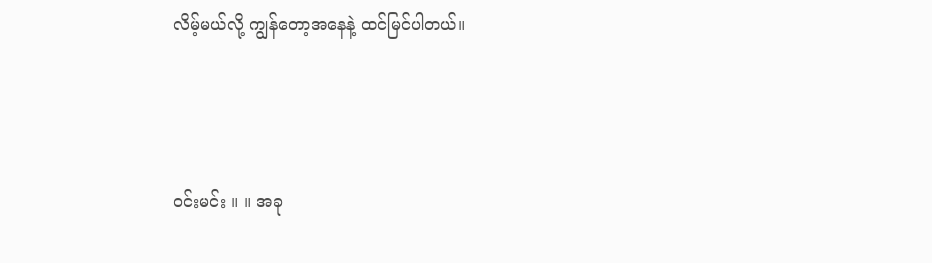လိမ့်မယ်လို့ ကျွန်တော့အနေနဲ့ ထင်မြင်ပါတယ်။



ဝင်းမင်း ။ ။ အခု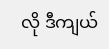လို ဒီကျယ်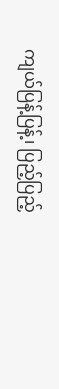ကျယ်ပြန့်ပြန့်၊ ပြည့်ပြည့်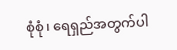စုံစုံ၊ ရေရှည်အတွက်ပါ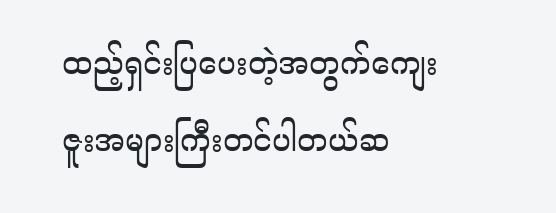ထည့်ရှင်းပြပေးတဲ့အတွက်ကျေးဇူးအများကြီးတင်ပါတယ်ဆ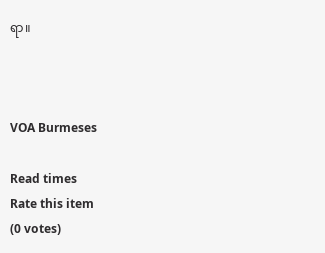ရာ။



VOA Burmeses

Read times
Rate this item
(0 votes)